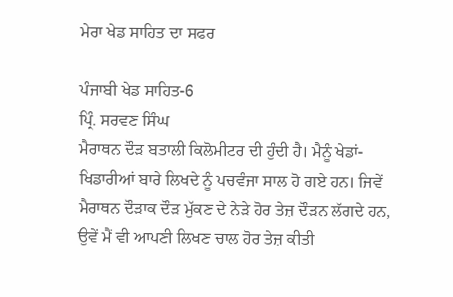ਮੇਰਾ ਖੇਡ ਸਾਹਿਤ ਦਾ ਸਫਰ

ਪੰਜਾਬੀ ਖੇਡ ਸਾਹਿਤ-6
ਪ੍ਰਿੰ. ਸਰਵਣ ਸਿੰਘ
ਮੈਰਾਥਨ ਦੌੜ ਬਤਾਲੀ ਕਿਲੋਮੀਟਰ ਦੀ ਹੁੰਦੀ ਹੈ। ਮੈਨੂੰ ਖੇਡਾਂ-ਖਿਡਾਰੀਆਂ ਬਾਰੇ ਲਿਖਦੇ ਨੂੰ ਪਚਵੰਜਾ ਸਾਲ ਹੋ ਗਏ ਹਨ। ਜਿਵੇਂ ਮੈਰਾਥਨ ਦੌੜਾਕ ਦੌੜ ਮੁੱਕਣ ਦੇ ਨੇੜੇ ਹੋਰ ਤੇਜ਼ ਦੌੜਨ ਲੱਗਦੇ ਹਨ, ਉਵੇਂ ਮੈਂ ਵੀ ਆਪਣੀ ਲਿਖਣ ਚਾਲ ਹੋਰ ਤੇਜ਼ ਕੀਤੀ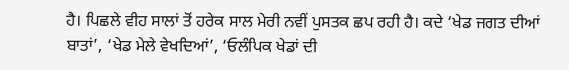ਹੈ। ਪਿਛਲੇ ਵੀਹ ਸਾਲਾਂ ਤੋਂ ਹਰੇਕ ਸਾਲ ਮੇਰੀ ਨਵੀਂ ਪੁਸਤਕ ਛਪ ਰਹੀ ਹੈ। ਕਦੇ ‘ਖੇਡ ਜਗਤ ਦੀਆਂ ਬਾਤਾਂ’, ‘ਖੇਡ ਮੇਲੇ ਵੇਖਦਿਆਂ’, ‘ਓਲੰਪਿਕ ਖੇਡਾਂ ਦੀ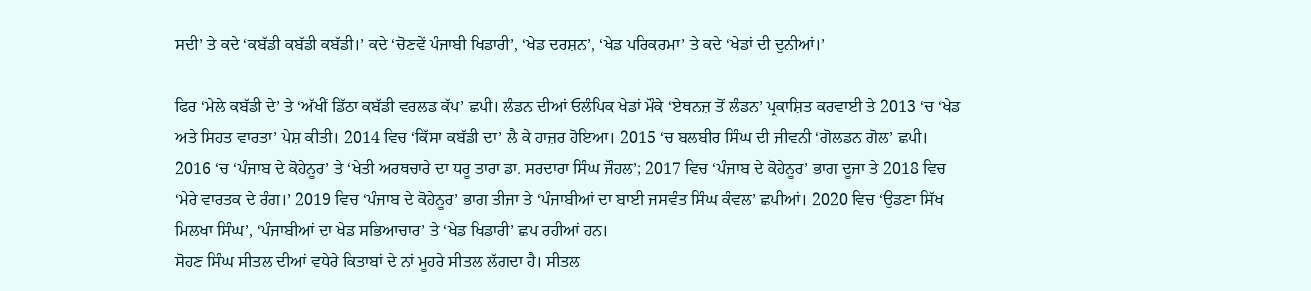ਸਦੀ’ ਤੇ ਕਦੇ ‘ਕਬੱਡੀ ਕਬੱਡੀ ਕਬੱਡੀ।’ ਕਦੇ ‘ਚੋਣਵੇਂ ਪੰਜਾਬੀ ਖਿਡਾਰੀ’, ‘ਖੇਡ ਦਰਸ਼ਨ’, ‘ਖੇਡ ਪਰਿਕਰਮਾ’ ਤੇ ਕਦੇ ‘ਖੇਡਾਂ ਦੀ ਦੁਨੀਆਂ।’

ਫਿਰ ‘ਮੇਲੇ ਕਬੱਡੀ ਦੇ’ ਤੇ ‘ਅੱਖੀਂ ਡਿੱਠਾ ਕਬੱਡੀ ਵਰਲਡ ਕੱਪ’ ਛਪੀ। ਲੰਡਨ ਦੀਆਂ ਓਲੰਪਿਕ ਖੇਡਾਂ ਮੌਕੇ ‘ਏਥਨਜ਼ ਤੋਂ ਲੰਡਨ’ ਪ੍ਰਕਾਸ਼ਿਤ ਕਰਵਾਈ ਤੇ 2013 ‘ਚ ‘ਖੇਡ ਅਤੇ ਸਿਹਤ ਵਾਰਤਾ’ ਪੇਸ਼ ਕੀਤੀ। 2014 ਵਿਚ ‘ਕਿੱਸਾ ਕਬੱਡੀ ਦਾ’ ਲੈ ਕੇ ਹਾਜ਼ਰ ਹੋਇਆ। 2015 ‘ਚ ਬਲਬੀਰ ਸਿੰਘ ਦੀ ਜੀਵਨੀ ‘ਗੋਲਡਨ ਗੋਲ’ ਛਪੀ। 2016 ‘ਚ ‘ਪੰਜਾਬ ਦੇ ਕੋਹੇਨੂਰ’ ਤੇ ‘ਖੇਤੀ ਅਰਥਚਾਰੇ ਦਾ ਧਰੂ ਤਾਰਾ ਡਾ. ਸਰਦਾਰਾ ਸਿੰਘ ਜੌਹਲ’; 2017 ਵਿਚ ‘ਪੰਜਾਬ ਦੇ ਕੋਹੇਨੂਰ’ ਭਾਗ ਦੂਜਾ ਤੇ 2018 ਵਿਚ ‘ਮੇਰੇ ਵਾਰਤਕ ਦੇ ਰੰਗ।’ 2019 ਵਿਚ ‘ਪੰਜਾਬ ਦੇ ਕੋਹੇਨੂਰ’ ਭਾਗ ਤੀਜਾ ਤੇ ‘ਪੰਜਾਬੀਆਂ ਦਾ ਬਾਈ ਜਸਵੰਤ ਸਿੰਘ ਕੰਵਲ’ ਛਪੀਆਂ। 2020 ਵਿਚ ‘ਉਡਣਾ ਸਿੱਖ ਮਿਲਖਾ ਸਿੰਘ’, ‘ਪੰਜਾਬੀਆਂ ਦਾ ਖੇਡ ਸਭਿਆਚਾਰ’ ਤੇ ‘ਖੇਡ ਖਿਡਾਰੀ’ ਛਪ ਰਹੀਆਂ ਹਨ।
ਸੋਹਣ ਸਿੰਘ ਸੀਤਲ ਦੀਆਂ ਵਧੇਰੇ ਕਿਤਾਬਾਂ ਦੇ ਨਾਂ ਮੂਹਰੇ ਸੀਤਲ ਲੱਗਦਾ ਹੈ। ਸੀਤਲ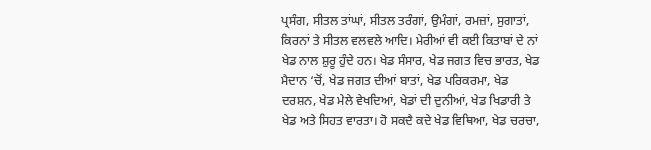ਪ੍ਰਸੰਗ, ਸੀਤਲ ਤਾਂਘਾਂ, ਸੀਤਲ ਤਰੰਗਾਂ, ਉਮੰਗਾਂ, ਰਮਜ਼ਾਂ, ਸੁਗਾਤਾਂ, ਕਿਰਨਾਂ ਤੇ ਸੀਤਲ ਵਲਵਲੇ ਆਦਿ। ਮੇਰੀਆਂ ਵੀ ਕਈ ਕਿਤਾਬਾਂ ਦੇ ਨਾਂ ਖੇਡ ਨਾਲ ਸ਼ੁਰੂ ਹੁੰਦੇ ਹਨ। ਖੇਡ ਸੰਸਾਰ, ਖੇਡ ਜਗਤ ਵਿਚ ਭਾਰਤ, ਖੇਡ ਮੈਦਾਨ ‘ਚੋਂ, ਖੇਡ ਜਗਤ ਦੀਆਂ ਬਾਤਾਂ, ਖੇਡ ਪਰਿਕਰਮਾ, ਖੇਡ ਦਰਸ਼ਨ, ਖੇਡ ਮੇਲੇ ਵੇਖਦਿਆਂ, ਖੇਡਾਂ ਦੀ ਦੁਨੀਆਂ, ਖੇਡ ਖਿਡਾਰੀ ਤੇ ਖੇਡ ਅਤੇ ਸਿਹਤ ਵਾਰਤਾ। ਹੋ ਸਕਦੈ ਕਦੇ ਖੇਡ ਵਿਥਿਆ, ਖੇਡ ਚਰਚਾ,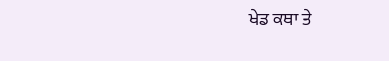ਖੇਡ ਕਥਾ ਤੇ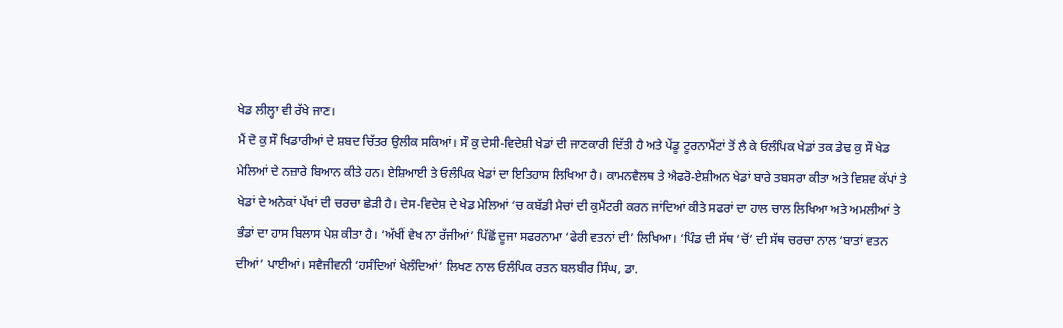ਖੇਡ ਲੀਲ੍ਹਾ ਵੀ ਰੱਖੇ ਜਾਣ।
ਮੈਂ ਦੋ ਕੁ ਸੌ ਖਿਡਾਰੀਆਂ ਦੇ ਸ਼ਬਦ ਚਿੱਤਰ ਉਲੀਕ ਸਕਿਆਂ। ਸੌ ਕੁ ਦੇਸੀ-ਵਿਦੇਸ਼ੀ ਖੇਡਾਂ ਦੀ ਜਾਣਕਾਰੀ ਦਿੱਤੀ ਹੈ ਅਤੇ ਪੇਂਡੂ ਟੂਰਨਾਮੈਂਟਾਂ ਤੋਂ ਲੈ ਕੇ ਓਲੰਪਿਕ ਖੇਡਾਂ ਤਕ ਡੇਢ ਕੁ ਸੌ ਖੇਡ ਮੇਲਿਆਂ ਦੇ ਨਜ਼ਾਰੇ ਬਿਆਨ ਕੀਤੇ ਹਨ। ਏਸ਼ਿਆਈ ਤੇ ਓਲੰਪਿਕ ਖੇਡਾਂ ਦਾ ਇਤਿਹਾਸ ਲਿਖਿਆ ਹੈ। ਕਾਮਨਵੈਲਥ ਤੇ ਐਫਰੋ-ਏਸ਼ੀਅਨ ਖੇਡਾਂ ਬਾਰੇ ਤਬਸਰਾ ਕੀਤਾ ਅਤੇ ਵਿਸ਼ਵ ਕੱਪਾਂ ਤੇ ਖੇਡਾਂ ਦੇ ਅਨੇਕਾਂ ਪੱਖਾਂ ਦੀ ਚਰਚਾ ਛੇੜੀ ਹੈ। ਦੇਸ-ਵਿਦੇਸ਼ ਦੇ ਖੇਡ ਮੇਲਿਆਂ ‘ਚ ਕਬੱਡੀ ਮੈਚਾਂ ਦੀ ਕੁਮੈਂਟਰੀ ਕਰਨ ਜਾਂਦਿਆਂ ਕੀਤੇ ਸਫਰਾਂ ਦਾ ਹਾਲ ਚਾਲ ਲਿਖਿਆ ਅਤੇ ਅਮਲੀਆਂ ਤੇ ਭੰਡਾਂ ਦਾ ਹਾਸ ਬਿਲਾਸ ਪੇਸ਼ ਕੀਤਾ ਹੈ। ‘ਅੱਖੀਂ ਵੇਖ ਨਾ ਰੱਜੀਆਂ’ ਪਿੱਛੋਂ ਦੂਜਾ ਸਫਰਨਾਮਾ ‘ਫੇਰੀ ਵਤਨਾਂ ਦੀ’ ਲਿਖਿਆ। ‘ਪਿੰਡ ਦੀ ਸੱਥ ‘ਚੋਂ’ ਦੀ ਸੱਥ ਚਰਚਾ ਨਾਲ ‘ਬਾਤਾਂ ਵਤਨ ਦੀਆਂ’ ਪਾਈਆਂ। ਸਵੈਜੀਵਨੀ ‘ਹਸੰਦਿਆਂ ਖੇਲੰਦਿਆਂ’ ਲਿਖਣ ਨਾਲ ਓਲੰਪਿਕ ਰਤਨ ਬਲਬੀਰ ਸਿੰਘ, ਡਾ.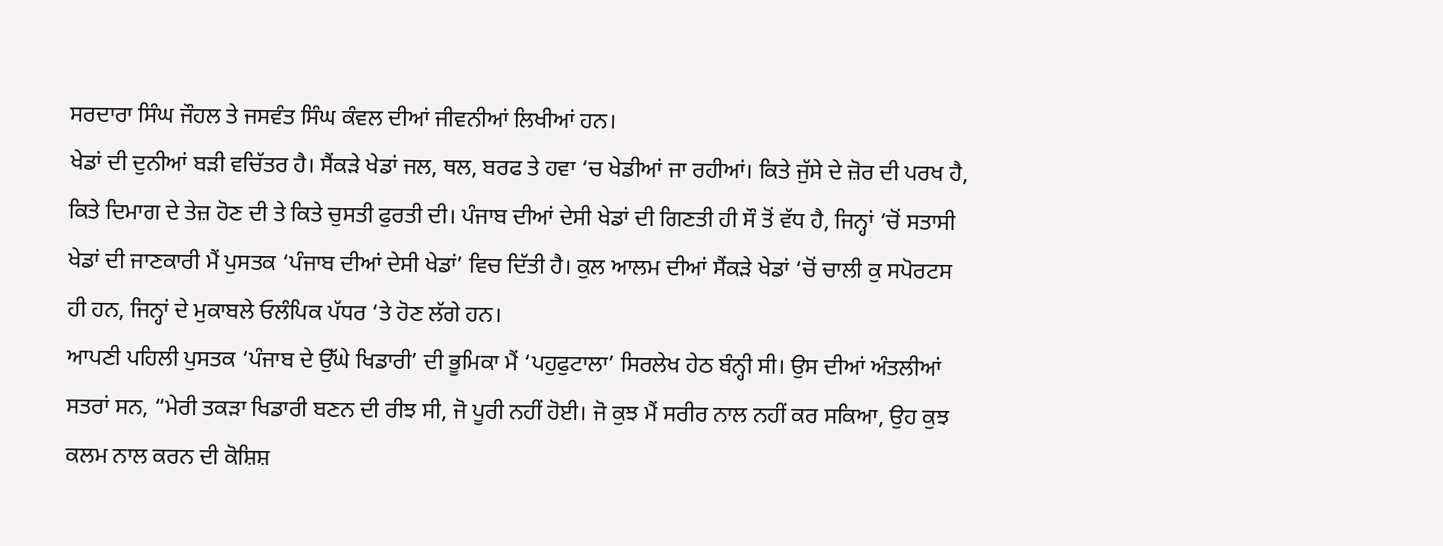ਸਰਦਾਰਾ ਸਿੰਘ ਜੌਹਲ ਤੇ ਜਸਵੰਤ ਸਿੰਘ ਕੰਵਲ ਦੀਆਂ ਜੀਵਨੀਆਂ ਲਿਖੀਆਂ ਹਨ।
ਖੇਡਾਂ ਦੀ ਦੁਨੀਆਂ ਬੜੀ ਵਚਿੱਤਰ ਹੈ। ਸੈਂਕੜੇ ਖੇਡਾਂ ਜਲ, ਥਲ, ਬਰਫ ਤੇ ਹਵਾ ‘ਚ ਖੇਡੀਆਂ ਜਾ ਰਹੀਆਂ। ਕਿਤੇ ਜੁੱਸੇ ਦੇ ਜ਼ੋਰ ਦੀ ਪਰਖ ਹੈ, ਕਿਤੇ ਦਿਮਾਗ ਦੇ ਤੇਜ਼ ਹੋਣ ਦੀ ਤੇ ਕਿਤੇ ਚੁਸਤੀ ਫੁਰਤੀ ਦੀ। ਪੰਜਾਬ ਦੀਆਂ ਦੇਸੀ ਖੇਡਾਂ ਦੀ ਗਿਣਤੀ ਹੀ ਸੌ ਤੋਂ ਵੱਧ ਹੈ, ਜਿਨ੍ਹਾਂ ‘ਚੋਂ ਸਤਾਸੀ ਖੇਡਾਂ ਦੀ ਜਾਣਕਾਰੀ ਮੈਂ ਪੁਸਤਕ ‘ਪੰਜਾਬ ਦੀਆਂ ਦੇਸੀ ਖੇਡਾਂ’ ਵਿਚ ਦਿੱਤੀ ਹੈ। ਕੁਲ ਆਲਮ ਦੀਆਂ ਸੈਂਕੜੇ ਖੇਡਾਂ ‘ਚੋਂ ਚਾਲੀ ਕੁ ਸਪੋਰਟਸ ਹੀ ਹਨ, ਜਿਨ੍ਹਾਂ ਦੇ ਮੁਕਾਬਲੇ ਓਲੰਪਿਕ ਪੱਧਰ ‘ਤੇ ਹੋਣ ਲੱਗੇ ਹਨ।
ਆਪਣੀ ਪਹਿਲੀ ਪੁਸਤਕ ‘ਪੰਜਾਬ ਦੇ ਉੱਘੇ ਖਿਡਾਰੀ’ ਦੀ ਭੂਮਿਕਾ ਮੈਂ ‘ਪਹੁਫੁਟਾਲਾ’ ਸਿਰਲੇਖ ਹੇਠ ਬੰਨ੍ਹੀ ਸੀ। ਉਸ ਦੀਆਂ ਅੰਤਲੀਆਂ ਸਤਰਾਂ ਸਨ, “ਮੇਰੀ ਤਕੜਾ ਖਿਡਾਰੀ ਬਣਨ ਦੀ ਰੀਝ ਸੀ, ਜੋ ਪੂਰੀ ਨਹੀਂ ਹੋਈ। ਜੋ ਕੁਝ ਮੈਂ ਸਰੀਰ ਨਾਲ ਨਹੀਂ ਕਰ ਸਕਿਆ, ਉਹ ਕੁਝ ਕਲਮ ਨਾਲ ਕਰਨ ਦੀ ਕੋਸ਼ਿਸ਼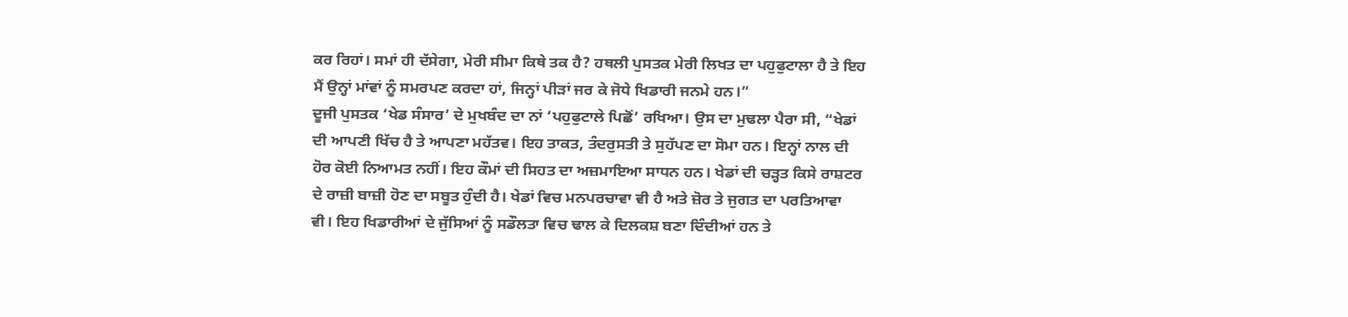ਕਰ ਰਿਹਾਂ। ਸਮਾਂ ਹੀ ਦੱਸੇਗਾ, ਮੇਰੀ ਸੀਮਾ ਕਿਥੇ ਤਕ ਹੈ? ਹਥਲੀ ਪੁਸਤਕ ਮੇਰੀ ਲਿਖਤ ਦਾ ਪਹੁਫੁਟਾਲਾ ਹੈ ਤੇ ਇਹ ਮੈਂ ਉਨ੍ਹਾਂ ਮਾਂਵਾਂ ਨੂੰ ਸਮਰਪਣ ਕਰਦਾ ਹਾਂ, ਜਿਨ੍ਹਾਂ ਪੀੜਾਂ ਜਰ ਕੇ ਜੋਧੇ ਖਿਡਾਰੀ ਜਨਮੇ ਹਨ।”
ਦੂਜੀ ਪੁਸਤਕ ‘ਖੇਡ ਸੰਸਾਰ’ ਦੇ ਮੁਖਬੰਦ ਦਾ ਨਾਂ ‘ਪਹੁਫੁਟਾਲੇ ਪਿਛੋਂ’ ਰਖਿਆ। ਉਸ ਦਾ ਮੁਢਲਾ ਪੈਰਾ ਸੀ, “ਖੇਡਾਂ ਦੀ ਆਪਣੀ ਖਿੱਚ ਹੈ ਤੇ ਆਪਣਾ ਮਹੱਤਵ। ਇਹ ਤਾਕਤ, ਤੰਦਰੁਸਤੀ ਤੇ ਸੁਹੱਪਣ ਦਾ ਸੋਮਾ ਹਨ। ਇਨ੍ਹਾਂ ਨਾਲ ਦੀ ਹੋਰ ਕੋਈ ਨਿਆਮਤ ਨਹੀਂ। ਇਹ ਕੌਮਾਂ ਦੀ ਸਿਹਤ ਦਾ ਅਜ਼ਮਾਇਆ ਸਾਧਨ ਹਨ। ਖੇਡਾਂ ਦੀ ਚੜ੍ਹਤ ਕਿਸੇ ਰਾਸ਼ਟਰ ਦੇ ਰਾਜ਼ੀ ਬਾਜ਼ੀ ਹੋਣ ਦਾ ਸਬੂਤ ਹੁੰਦੀ ਹੈ। ਖੇਡਾਂ ਵਿਚ ਮਨਪਰਚਾਵਾ ਵੀ ਹੈ ਅਤੇ ਜ਼ੋਰ ਤੇ ਜੁਗਤ ਦਾ ਪਰਤਿਆਵਾ ਵੀ। ਇਹ ਖਿਡਾਰੀਆਂ ਦੇ ਜੁੱਸਿਆਂ ਨੂੰ ਸਡੌਲਤਾ ਵਿਚ ਢਾਲ ਕੇ ਦਿਲਕਸ਼ ਬਣਾ ਦਿੰਦੀਆਂ ਹਨ ਤੇ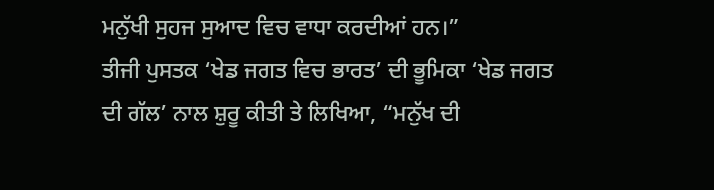ਮਨੁੱਖੀ ਸੁਹਜ ਸੁਆਦ ਵਿਚ ਵਾਧਾ ਕਰਦੀਆਂ ਹਨ।”
ਤੀਜੀ ਪੁਸਤਕ ‘ਖੇਡ ਜਗਤ ਵਿਚ ਭਾਰਤ’ ਦੀ ਭੂਮਿਕਾ ‘ਖੇਡ ਜਗਤ ਦੀ ਗੱਲ’ ਨਾਲ ਸ਼ੁਰੂ ਕੀਤੀ ਤੇ ਲਿਖਿਆ, “ਮਨੁੱਖ ਦੀ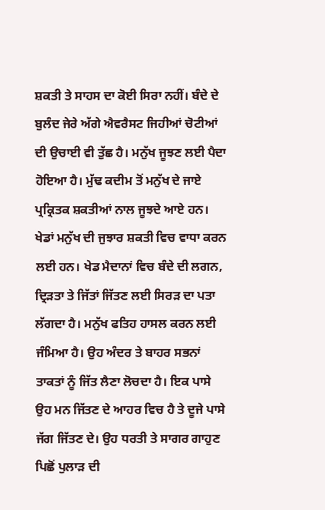ਸ਼ਕਤੀ ਤੇ ਸਾਹਸ ਦਾ ਕੋਈ ਸਿਰਾ ਨਹੀਂ। ਬੰਦੇ ਦੇ ਬੁਲੰਦ ਜੇਰੇ ਅੱਗੇ ਐਵਰੈਸਟ ਜਿਹੀਆਂ ਚੋਟੀਆਂ ਦੀ ਉਚਾਈ ਵੀ ਤੁੱਛ ਹੈ। ਮਨੁੱਖ ਜੂਝਣ ਲਈ ਪੈਦਾ ਹੋਇਆ ਹੈ। ਮੁੱਢ ਕਦੀਮ ਤੋਂ ਮਨੁੱਖ ਦੇ ਜਾਏ ਪ੍ਰਕ੍ਰਿਤਕ ਸ਼ਕਤੀਆਂ ਨਾਲ ਜੂਝਦੇ ਆਏ ਹਨ। ਖੇਡਾਂ ਮਨੁੱਖ ਦੀ ਜੁਝਾਰ ਸ਼ਕਤੀ ਵਿਚ ਵਾਧਾ ਕਰਨ ਲਈ ਹਨ। ਖੇਡ ਮੈਦਾਨਾਂ ਵਿਚ ਬੰਦੇ ਦੀ ਲਗਨ, ਦ੍ਰਿੜਤਾ ਤੇ ਜਿੱਤਾਂ ਜਿੱਤਣ ਲਈ ਸਿਰੜ ਦਾ ਪਤਾ ਲੱਗਦਾ ਹੈ। ਮਨੁੱਖ ਫਤਿਹ ਹਾਸਲ ਕਰਨ ਲਈ ਜੰਮਿਆ ਹੈ। ਉਹ ਅੰਦਰ ਤੇ ਬਾਹਰ ਸਭਨਾਂ ਤਾਕਤਾਂ ਨੂੰ ਜਿੱਤ ਲੈਣਾ ਲੋਚਦਾ ਹੈ। ਇਕ ਪਾਸੇ ਉਹ ਮਨ ਜਿੱਤਣ ਦੇ ਆਹਰ ਵਿਚ ਹੈ ਤੇ ਦੂਜੇ ਪਾਸੇ ਜੱਗ ਜਿੱਤਣ ਦੇ। ਉਹ ਧਰਤੀ ਤੇ ਸਾਗਰ ਗਾਹੁਣ ਪਿਛੋਂ ਪੁਲਾੜ ਦੀ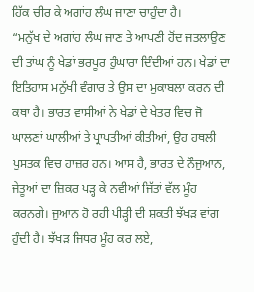ਹਿੱਕ ਚੀਰ ਕੇ ਅਗਾਂਹ ਲੰਘ ਜਾਣਾ ਚਾਹੁੰਦਾ ਹੈ।
“ਮਨੁੱਖ ਦੇ ਅਗਾਂਹ ਲੰਘ ਜਾਣ ਤੇ ਆਪਣੀ ਹੋਂਦ ਜਤਲਾਉਣ ਦੀ ਤਾਂਘ ਨੂੰ ਖੇਡਾਂ ਭਰਪੂਰ ਹੁੰਘਾਰਾ ਦਿੰਦੀਆਂ ਹਨ। ਖੇਡਾਂ ਦਾ ਇਤਿਹਾਸ ਮਨੁੱਖੀ ਵੰਗਾਰ ਤੇ ਉਸ ਦਾ ਮੁਕਾਬਲਾ ਕਰਨ ਦੀ ਕਥਾ ਹੈ। ਭਾਰਤ ਵਾਸੀਆਂ ਨੇ ਖੇਡਾਂ ਦੇ ਖੇਤਰ ਵਿਚ ਜੋ ਘਾਲਣਾਂ ਘਾਲੀਆਂ ਤੇ ਪ੍ਰਾਪਤੀਆਂ ਕੀਤੀਆਂ, ਉਹ ਹਥਲੀ ਪੁਸਤਕ ਵਿਚ ਹਾਜ਼ਰ ਹਨ। ਆਸ ਹੈ, ਭਾਰਤ ਦੇ ਨੌਜੁਆਨ, ਜੇਤੂਆਂ ਦਾ ਜ਼ਿਕਰ ਪੜ੍ਹ ਕੇ ਨਵੀਆਂ ਜਿੱਤਾਂ ਵੱਲ ਮੂੰਹ ਕਰਨਗੇ। ਜੁਆਨ ਹੋ ਰਹੀ ਪੀੜ੍ਹੀ ਦੀ ਸ਼ਕਤੀ ਝੱਖੜ ਵਾਂਗ ਹੁੰਦੀ ਹੈ। ਝੱਖੜ ਜਿਧਰ ਮੂੰਹ ਕਰ ਲਏ,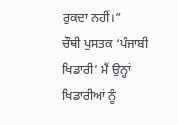ਰੁਕਦਾ ਨਹੀਂ।”
ਚੌਥੀ ਪੁਸਤਕ ‘ਪੰਜਾਬੀ ਖਿਡਾਰੀ’ ਮੈਂ ਉਨ੍ਹਾਂ ਖਿਡਾਰੀਆਂ ਨੂੰ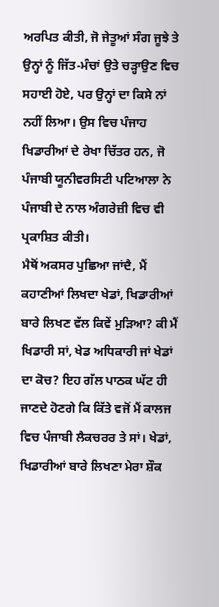ਅਰਪਿਤ ਕੀਤੀ, ਜੋ ਜੇਤੂਆਂ ਸੰਗ ਜੂਝੇ ਤੇ ਉਨ੍ਹਾਂ ਨੂੰ ਜਿੱਤ-ਮੰਚਾਂ ਉਤੇ ਚੜ੍ਹਾਉਣ ਵਿਚ ਸਹਾਈ ਹੋਏ, ਪਰ ਉਨ੍ਹਾਂ ਦਾ ਕਿਸੇ ਨਾਂ ਨਹੀਂ ਲਿਆ। ਉਸ ਵਿਚ ਪੰਜਾਹ ਖਿਡਾਰੀਆਂ ਦੇ ਰੇਖਾ ਚਿੱਤਰ ਹਨ, ਜੋ ਪੰਜਾਬੀ ਯੂਨੀਵਰਸਿਟੀ ਪਟਿਆਲਾ ਨੇ ਪੰਜਾਬੀ ਦੇ ਨਾਲ ਅੰਗਰੇਜ਼ੀ ਵਿਚ ਵੀ ਪ੍ਰਕਾਸ਼ਿਤ ਕੀਤੀ।
ਮੈਥੋਂ ਅਕਸਰ ਪੁਛਿਆ ਜਾਂਦੈ, ਮੈਂ ਕਹਾਣੀਆਂ ਲਿਖਦਾ ਖੇਡਾਂ, ਖਿਡਾਰੀਆਂ ਬਾਰੇ ਲਿਖਣ ਵੱਲ ਕਿਵੇਂ ਮੁੜਿਆ? ਕੀ ਮੈਂ ਖਿਡਾਰੀ ਸਾਂ, ਖੇਡ ਅਧਿਕਾਰੀ ਜਾਂ ਖੇਡਾਂ ਦਾ ਕੋਚ? ਇਹ ਗੱਲ ਪਾਠਕ ਘੱਟ ਹੀ ਜਾਣਦੇ ਹੋਣਗੇ ਕਿ ਕਿੱਤੇ ਵਜੋਂ ਮੈਂ ਕਾਲਜ ਵਿਚ ਪੰਜਾਬੀ ਲੈਕਚਰਰ ਤੇ ਸਾਂ। ਖੇਡਾਂ, ਖਿਡਾਰੀਆਂ ਬਾਰੇ ਲਿਖਣਾ ਮੇਰਾ ਸ਼ੌਕ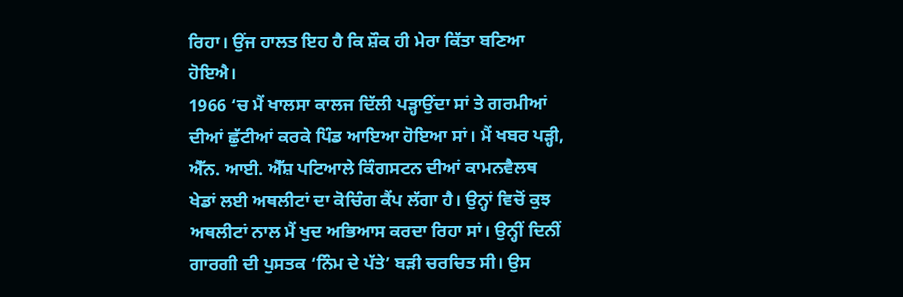ਰਿਹਾ। ਉਂਜ ਹਾਲਤ ਇਹ ਹੈ ਕਿ ਸ਼ੌਕ ਹੀ ਮੇਰਾ ਕਿੱਤਾ ਬਣਿਆ ਹੋਇਐ।
1966 ‘ਚ ਮੈਂ ਖਾਲਸਾ ਕਾਲਜ ਦਿੱਲੀ ਪੜ੍ਹਾਉਂਦਾ ਸਾਂ ਤੇ ਗਰਮੀਆਂ ਦੀਆਂ ਛੁੱਟੀਆਂ ਕਰਕੇ ਪਿੰਡ ਆਇਆ ਹੋਇਆ ਸਾਂ। ਮੈਂ ਖਬਰ ਪੜ੍ਹੀ, ਐੱਨ. ਆਈ. ਐੱਸ਼ ਪਟਿਆਲੇ ਕਿੰਗਸਟਨ ਦੀਆਂ ਕਾਮਨਵੈਲਥ ਖੇਡਾਂ ਲਈ ਅਥਲੀਟਾਂ ਦਾ ਕੋਚਿੰਗ ਕੈਂਪ ਲੱਗਾ ਹੈ। ਉਨ੍ਹਾਂ ਵਿਚੋਂ ਕੁਝ ਅਥਲੀਟਾਂ ਨਾਲ ਮੈਂ ਖੁਦ ਅਭਿਆਸ ਕਰਦਾ ਰਿਹਾ ਸਾਂ। ਉਨ੍ਹੀਂ ਦਿਨੀਂ ਗਾਰਗੀ ਦੀ ਪੁਸਤਕ ‘ਨਿੰਮ ਦੇ ਪੱਤੇ’ ਬੜੀ ਚਰਚਿਤ ਸੀ। ਉਸ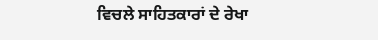ਵਿਚਲੇ ਸਾਹਿਤਕਾਰਾਂ ਦੇ ਰੇਖਾ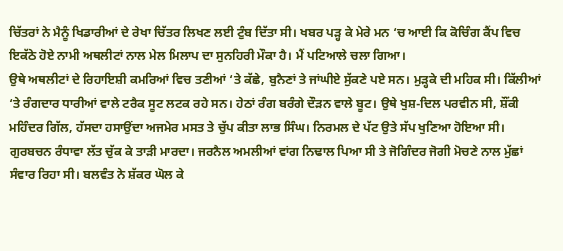ਚਿੱਤਰਾਂ ਨੇ ਮੈਨੂੰ ਖਿਡਾਰੀਆਂ ਦੇ ਰੇਖਾ ਚਿੱਤਰ ਲਿਖਣ ਲਈ ਟੁੰਬ ਦਿੱਤਾ ਸੀ। ਖਬਰ ਪੜ੍ਹ ਕੇ ਮੇਰੇ ਮਨ ‘ਚ ਆਈ ਕਿ ਕੋਚਿੰਗ ਕੈਂਪ ਵਿਚ ਇਕੱਠੇ ਹੋਏ ਨਾਮੀ ਅਥਲੀਟਾਂ ਨਾਲ ਮੇਲ ਮਿਲਾਪ ਦਾ ਸੁਨਹਿਰੀ ਮੌਕਾ ਹੈ। ਮੈਂ ਪਟਿਆਲੇ ਚਲਾ ਗਿਆ।
ਉਥੇ ਅਥਲੀਟਾਂ ਦੇ ਰਿਹਾਇਸ਼ੀ ਕਮਰਿਆਂ ਵਿਚ ਤਣੀਆਂ ‘ਤੇ ਕੱਛੇ, ਬੁਨੈਣਾਂ ਤੇ ਜਾਂਘੀਏ ਸੁੱਕਣੇ ਪਏ ਸਨ। ਮੁੜ੍ਹਕੇ ਦੀ ਮਹਿਕ ਸੀ। ਕਿੱਲੀਆਂ ‘ਤੇ ਰੰਗਦਾਰ ਧਾਰੀਆਂ ਵਾਲੇ ਟਰੈਕ ਸੂਟ ਲਟਕ ਰਹੇ ਸਨ। ਹੇਠਾਂ ਰੰਗ ਬਰੰਗੇ ਦੌੜਨ ਵਾਲੇ ਬੂਟ। ਉਥੇ ਖੁਸ਼-ਦਿਲ ਪਰਵੀਨ ਸੀ, ਸ਼ੌਂਕੀ ਮਹਿੰਦਰ ਗਿੱਲ, ਹੱਸਦਾ ਹਸਾਉਂਦਾ ਅਜਮੇਰ ਮਸਤ ਤੇ ਚੁੱਪ ਕੀਤਾ ਲਾਭ ਸਿੰਘ। ਨਿਰਮਲ ਦੇ ਪੱਟ ਉਤੇ ਸੱਪ ਖੁਣਿਆ ਹੋਇਆ ਸੀ। ਗੁਰਬਚਨ ਰੰਧਾਵਾ ਲੱਤ ਚੁੱਕ ਕੇ ਤਾੜੀ ਮਾਰਦਾ। ਜਰਨੈਲ ਅਮਲੀਆਂ ਵਾਂਗ ਨਿਢਾਲ ਪਿਆ ਸੀ ਤੇ ਜੋਗਿੰਦਰ ਜੋਗੀ ਮੋਚਣੇ ਨਾਲ ਮੁੱਛਾਂ ਸੰਵਾਰ ਰਿਹਾ ਸੀ। ਬਲਵੰਤ ਨੇ ਸ਼ੱਕਰ ਘੋਲ ਕੇ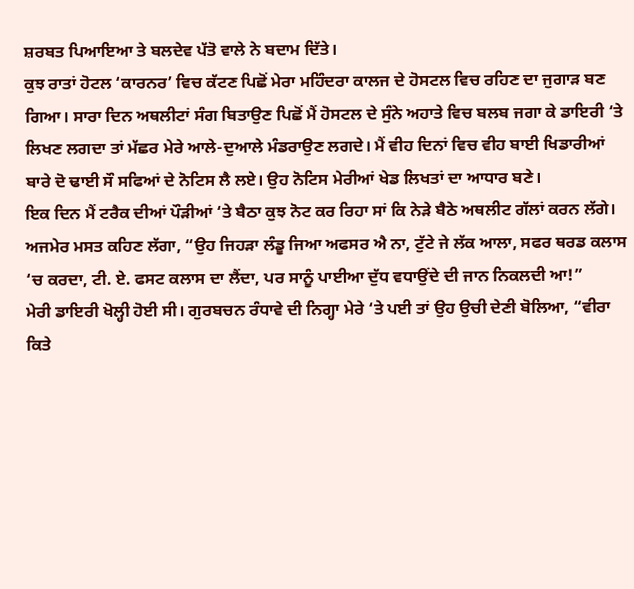ਸ਼ਰਬਤ ਪਿਆਇਆ ਤੇ ਬਲਦੇਵ ਪੱਤੋ ਵਾਲੇ ਨੇ ਬਦਾਮ ਦਿੱਤੇ।
ਕੁਝ ਰਾਤਾਂ ਹੋਟਲ ‘ਕਾਰਨਰ’ ਵਿਚ ਕੱਟਣ ਪਿਛੋਂ ਮੇਰਾ ਮਹਿੰਦਰਾ ਕਾਲਜ ਦੇ ਹੋਸਟਲ ਵਿਚ ਰਹਿਣ ਦਾ ਜੁਗਾੜ ਬਣ ਗਿਆ। ਸਾਰਾ ਦਿਨ ਅਥਲੀਟਾਂ ਸੰਗ ਬਿਤਾਉਣ ਪਿਛੋਂ ਮੈਂ ਹੋਸਟਲ ਦੇ ਸੁੰਨੇ ਅਹਾਤੇ ਵਿਚ ਬਲਬ ਜਗਾ ਕੇ ਡਾਇਰੀ ‘ਤੇ ਲਿਖਣ ਲਗਦਾ ਤਾਂ ਮੱਛਰ ਮੇਰੇ ਆਲੇ-ਦੁਆਲੇ ਮੰਡਰਾਉਣ ਲਗਦੇ। ਮੈਂ ਵੀਹ ਦਿਨਾਂ ਵਿਚ ਵੀਹ ਬਾਈ ਖਿਡਾਰੀਆਂ ਬਾਰੇ ਦੋ ਢਾਈ ਸੌ ਸਫਿਆਂ ਦੇ ਨੋਟਿਸ ਲੈ ਲਏ। ਉਹ ਨੋਟਿਸ ਮੇਰੀਆਂ ਖੇਡ ਲਿਖਤਾਂ ਦਾ ਆਧਾਰ ਬਣੇ।
ਇਕ ਦਿਨ ਮੈਂ ਟਰੈਕ ਦੀਆਂ ਪੌੜੀਆਂ ‘ਤੇ ਬੈਠਾ ਕੁਝ ਨੋਟ ਕਰ ਰਿਹਾ ਸਾਂ ਕਿ ਨੇੜੇ ਬੈਠੇ ਅਥਲੀਟ ਗੱਲਾਂ ਕਰਨ ਲੱਗੇ। ਅਜਮੇਰ ਮਸਤ ਕਹਿਣ ਲੱਗਾ, “ਉਹ ਜਿਹੜਾ ਲੰਡੂ ਜਿਆ ਅਫਸਰ ਐ ਨਾ, ਟੁੱਟੇ ਜੇ ਲੱਕ ਆਲਾ, ਸਫਰ ਥਰਡ ਕਲਾਸ ‘ਚ ਕਰਦਾ, ਟੀ. ਏ. ਫਸਟ ਕਲਾਸ ਦਾ ਲੈਂਦਾ, ਪਰ ਸਾਨੂੰ ਪਾਈਆ ਦੁੱਧ ਵਧਾਉਂਦੇ ਦੀ ਜਾਨ ਨਿਕਲਦੀ ਆ!”
ਮੇਰੀ ਡਾਇਰੀ ਖੋਲ੍ਹੀ ਹੋਈ ਸੀ। ਗੁਰਬਚਨ ਰੰਧਾਵੇ ਦੀ ਨਿਗ੍ਹਾ ਮੇਰੇ ‘ਤੇ ਪਈ ਤਾਂ ਉਹ ਉਚੀ ਦੇਣੀ ਬੋਲਿਆ, “ਵੀਰਾ ਕਿਤੇ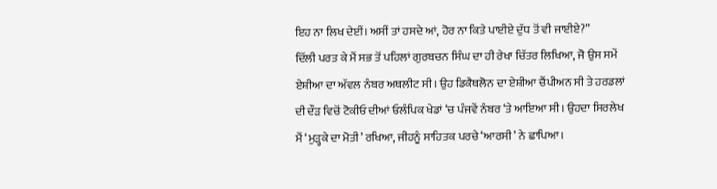ਇਹ ਨਾ ਲਿਖ ਦੇਈਂ। ਅਸੀਂ ਤਾਂ ਹਸਦੇ ਆਂ, ਹੋਰ ਨਾ ਕਿਤੇ ਪਾਈਏ ਦੁੱਧ ਤੋਂ ਵੀ ਜਾਈਏ?”
ਦਿੱਲੀ ਪਰਤ ਕੇ ਮੈਂ ਸਭ ਤੋਂ ਪਹਿਲਾਂ ਗੁਰਬਚਨ ਸਿੰਘ ਦਾ ਹੀ ਰੇਖਾ ਚਿੱਤਰ ਲਿਖਿਆ, ਜੋ ਉਸ ਸਮੇਂ ਏਸ਼ੀਆ ਦਾ ਅੱਵਲ ਨੰਬਰ ਅਥਲੀਟ ਸੀ। ਉਹ ਡਿਕੈਥਲੋਨ ਦਾ ਏਸ਼ੀਆ ਚੈਂਪੀਅਨ ਸੀ ਤੇ ਹਰਡਲਾਂ ਦੀ ਦੌੜ ਵਿਚੋਂ ਟੋਕੀਓ ਦੀਆਂ ਓਲੰਪਿਕ ਖੇਡਾਂ ‘ਚ ਪੰਜਵੇਂ ਨੰਬਰ ‘ਤੇ ਆਇਆ ਸੀ। ਉਹਦਾ ਸਿਰਲੇਖ ਮੈਂ ‘ਮੁੜ੍ਹਕੇ ਦਾ ਮੋਤੀ’ ਰਖਿਆ, ਜੀਹਨੂੰ ਸਾਹਿਤਕ ਪਰਚੇ ‘ਆਰਸੀ’ ਨੇ ਛਾਪਿਆ।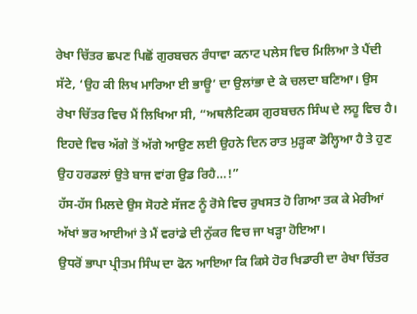ਰੇਖਾ ਚਿੱਤਰ ਛਪਣ ਪਿਛੋਂ ਗੁਰਬਚਨ ਰੰਧਾਵਾ ਕਨਾਟ ਪਲੇਸ ਵਿਚ ਮਿਲਿਆ ਤੇ ਪੈਂਦੀ ਸੱਟੇ, ‘ਉਹ ਕੀ ਲਿਖ ਮਾਰਿਆ ਈ ਭਾਊ’ ਦਾ ਉਲਾਂਭਾ ਦੇ ਕੇ ਚਲਦਾ ਬਣਿਆ। ਉਸ ਰੇਖਾ ਚਿੱਤਰ ਵਿਚ ਮੈਂ ਲਿਖਿਆ ਸੀ, “ਅਥਲੈਟਿਕਸ ਗੁਰਬਚਨ ਸਿੰਘ ਦੇ ਲਹੂ ਵਿਚ ਹੈ। ਇਹਦੇ ਵਿਚ ਅੱਗੇ ਤੋਂ ਅੱਗੇ ਆਉਣ ਲਈ ਉਹਨੇ ਦਿਨ ਰਾਤ ਮੁੜ੍ਹਕਾ ਡੋਲ੍ਹਿਆ ਹੈ ਤੇ ਹੁਣ ਉਹ ਹਰਡਲਾਂ ਉਤੇ ਬਾਜ ਵਾਂਗ ਉਡ ਰਿਹੈ…!”
ਹੱਸ-ਹੱਸ ਮਿਲਦੇ ਉਸ ਸੋਹਣੇ ਸੱਜਣ ਨੂੰ ਰੋਸੇ ਵਿਚ ਰੁਖਸਤ ਹੋ ਗਿਆ ਤਕ ਕੇ ਮੇਰੀਆਂ ਅੱਖਾਂ ਭਰ ਆਈਆਂ ਤੇ ਮੈਂ ਵਰਾਂਡੇ ਦੀ ਨੁੱਕਰ ਵਿਚ ਜਾ ਖੜ੍ਹਾ ਹੋਇਆ।
ਉਧਰੋਂ ਭਾਪਾ ਪ੍ਰੀਤਮ ਸਿੰਘ ਦਾ ਫੋਨ ਆਇਆ ਕਿ ਕਿਸੇ ਹੋਰ ਖਿਡਾਰੀ ਦਾ ਰੇਖਾ ਚਿੱਤਰ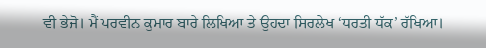ਵੀ ਭੇਜੋ। ਮੈਂ ਪਰਵੀਨ ਕੁਮਾਰ ਬਾਰੇ ਲਿਖਿਆ ਤੇ ਉਹਦਾ ਸਿਰਲੇਖ ‘ਧਰਤੀ ਧੱਕ’ ਰੱਖਿਆ।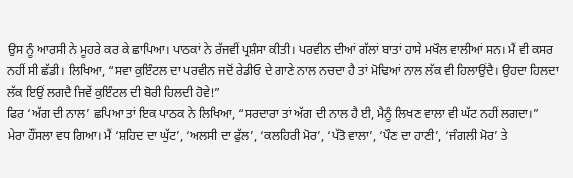ਉਸ ਨੂੰ ਆਰਸੀ ਨੇ ਮੂਹਰੇ ਕਰ ਕੇ ਛਾਪਿਆ। ਪਾਠਕਾਂ ਨੇ ਰੱਜਵੀਂ ਪ੍ਰਸ਼ੰਸਾ ਕੀਤੀ। ਪਰਵੀਨ ਦੀਆਂ ਗੱਲਾਂ ਬਾਤਾਂ ਹਾਸੇ ਮਖੌਲ ਵਾਲੀਆਂ ਸਨ। ਮੈਂ ਵੀ ਕਸਰ ਨਹੀਂ ਸੀ ਛੱਡੀ। ਲਿਖਿਆ, “ਸਵਾ ਕੁਇੰਟਲ ਦਾ ਪਰਵੀਨ ਜਦੋਂ ਰੇਡੀਓ ਦੇ ਗਾਣੇ ਨਾਲ ਨਚਦਾ ਹੈ ਤਾਂ ਮੋਢਿਆਂ ਨਾਲ ਲੱਕ ਵੀ ਹਿਲਾਉਂਦੈ। ਉਹਦਾ ਹਿਲਦਾ ਲੱਕ ਇਉਂ ਲਗਦੈ ਜਿਵੇਂ ਕੁਇੰਟਲ ਦੀ ਬੋਰੀ ਹਿਲਦੀ ਹੋਵੇ!”
ਫਿਰ ‘ਅੱਗ ਦੀ ਨਾਲ’ ਛਪਿਆ ਤਾਂ ਇਕ ਪਾਠਕ ਨੇ ਲਿਖਿਆ, “ਸਰਦਾਰਾ ਤਾਂ ਅੱਗ ਦੀ ਨਾਲ ਹੈ ਈ, ਮੈਨੂੰ ਲਿਖਣ ਵਾਲਾ ਵੀ ਘੱਟ ਨਹੀਂ ਲਗਦਾ।”
ਮੇਰਾ ਹੌਂਸਲਾ ਵਧ ਗਿਆ। ਮੈਂ ‘ਸ਼ਹਿਦ ਦਾ ਘੁੱਟ’, ‘ਅਲਸੀ ਦਾ ਫੁੱਲ’, ‘ਕਲਹਿਰੀ ਮੋਰ’, ‘ਪੱਤੋ ਵਾਲਾ’, ‘ਪੌਣ ਦਾ ਹਾਣੀ’, ‘ਜੰਗਲੀ ਮੋਰ’ ਤੇ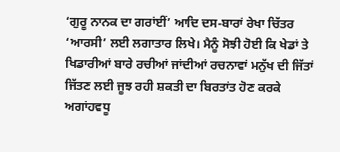‘ਗੁਰੂ ਨਾਨਕ ਦਾ ਗਰਾਂਈਂ’ ਆਦਿ ਦਸ-ਬਾਰਾਂ ਰੇਖਾ ਚਿੱਤਰ ‘ਆਰਸੀ’ ਲਈ ਲਗਾਤਾਰ ਲਿਖੇ। ਮੈਨੂੰ ਸੋਝੀ ਹੋਈ ਕਿ ਖੇਡਾਂ ਤੇ ਖਿਡਾਰੀਆਂ ਬਾਰੇ ਰਚੀਆਂ ਜਾਂਦੀਆਂ ਰਚਨਾਵਾਂ ਮਨੁੱਖ ਦੀ ਜਿੱਤਾਂ ਜਿੱਤਣ ਲਈ ਜੂਝ ਰਹੀ ਸ਼ਕਤੀ ਦਾ ਬਿਰਤਾਂਤ ਹੋਣ ਕਰਕੇ ਅਗਾਂਹਵਧੂ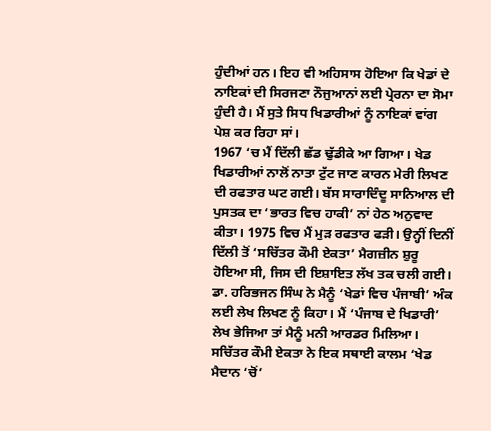ਹੁੰਦੀਆਂ ਹਨ। ਇਹ ਵੀ ਅਹਿਸਾਸ ਹੋਇਆ ਕਿ ਖੇਡਾਂ ਦੇ ਨਾਇਕਾਂ ਦੀ ਸਿਰਜਣਾ ਨੌਜੁਆਨਾਂ ਲਈ ਪ੍ਰੇਰਨਾ ਦਾ ਸੋਮਾ ਹੁੰਦੀ ਹੈ। ਮੈਂ ਸੁਤੇ ਸਿਧ ਖਿਡਾਰੀਆਂ ਨੂੰ ਨਾਇਕਾਂ ਵਾਂਗ ਪੇਸ਼ ਕਰ ਰਿਹਾ ਸਾਂ।
1967 ‘ਚ ਮੈਂ ਦਿੱਲੀ ਛੱਡ ਢੁੱਡੀਕੇ ਆ ਗਿਆ। ਖੇਡ ਖਿਡਾਰੀਆਂ ਨਾਲੋਂ ਨਾਤਾ ਟੁੱਟ ਜਾਣ ਕਾਰਨ ਮੇਰੀ ਲਿਖਣ ਦੀ ਰਫਤਾਰ ਘਟ ਗਈ। ਬੱਸ ਸਾਰਾਦਿੰਦੂ ਸਾਨਿਆਲ ਦੀ ਪੁਸਤਕ ਦਾ ‘ਭਾਰਤ ਵਿਚ ਹਾਕੀ’ ਨਾਂ ਹੇਠ ਅਨੁਵਾਦ ਕੀਤਾ। 1975 ਵਿਚ ਮੈਂ ਮੁੜ ਰਫਤਾਰ ਫੜੀ। ਉਨ੍ਹੀਂ ਦਿਨੀਂ ਦਿੱਲੀ ਤੋਂ ‘ਸਚਿੱਤਰ ਕੌਮੀ ਏਕਤਾ’ ਮੈਗਜ਼ੀਨ ਸ਼ੁਰੂ ਹੋਇਆ ਸੀ, ਜਿਸ ਦੀ ਇਸ਼ਾਇਤ ਲੱਖ ਤਕ ਚਲੀ ਗਈ। ਡਾ. ਹਰਿਭਜਨ ਸਿੰਘ ਨੇ ਮੈਨੂੰ ‘ਖੇਡਾਂ ਵਿਚ ਪੰਜਾਬੀ’ ਅੰਕ ਲਈ ਲੇਖ ਲਿਖਣ ਨੂੰ ਕਿਹਾ। ਮੈਂ ‘ਪੰਜਾਬ ਦੇ ਖਿਡਾਰੀ’ ਲੇਖ ਭੇਜਿਆ ਤਾਂ ਮੈਨੂੰ ਮਨੀ ਆਰਡਰ ਮਿਲਿਆ। ਸਚਿੱਤਰ ਕੌਮੀ ਏਕਤਾ ਨੇ ਇਕ ਸਥਾਈ ਕਾਲਮ ‘ਖੇਡ ਮੈਦਾਨ ‘ਚੋਂ’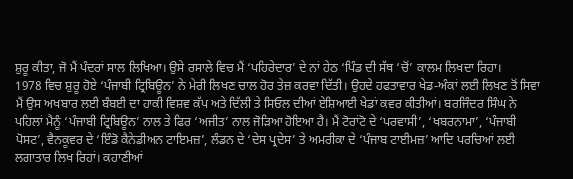ਸ਼ੁਰੂ ਕੀਤਾ, ਜੋ ਮੈਂ ਪੰਦਰਾਂ ਸਾਲ ਲਿਖਿਆ। ਉਸੇ ਰਸਾਲੇ ਵਿਚ ਮੈਂ ‘ਪਹਿਰੇਦਾਰ’ ਦੇ ਨਾਂ ਹੇਠ ‘ਪਿੰਡ ਦੀ ਸੱਥ ‘ਚੋਂ’ ਕਾਲਮ ਲਿਖਦਾ ਰਿਹਾ।
1978 ਵਿਚ ਸ਼ੁਰੂ ਹੋਏ ‘ਪੰਜਾਬੀ ਟ੍ਰਿਬਿਊਨ’ ਨੇ ਮੇਰੀ ਲਿਖਣ ਚਾਲ ਹੋਰ ਤੇਜ਼ ਕਰਵਾ ਦਿੱਤੀ। ਉਹਦੇ ਹਫਤਾਵਾਰ ਖੇਡ-ਅੰਕਾਂ ਲਈ ਲਿਖਣ ਤੋਂ ਸਿਵਾ ਮੈਂ ਉਸ ਅਖਬਾਰ ਲਈ ਬੰਬਈ ਦਾ ਹਾਕੀ ਵਿਸ਼ਵ ਕੱਪ ਅਤੇ ਦਿੱਲੀ ਤੇ ਸਿਓਲ ਦੀਆਂ ਏਸ਼ਿਆਈ ਖੇਡਾਂ ਕਵਰ ਕੀਤੀਆਂ। ਬਰਜਿੰਦਰ ਸਿੰਘ ਨੇ ਪਹਿਲਾਂ ਮੈਨੂੰ ‘ਪੰਜਾਬੀ ਟ੍ਰਿਬਿਊਨ’ ਨਾਲ ਤੇ ਫਿਰ ‘ਅਜੀਤ’ ਨਾਲ ਜੋੜਿਆ ਹੋਇਆ ਹੈ। ਮੈਂ ਟੋਰਾਂਟੋ ਦੇ ‘ਪਰਵਾਸੀ’, ‘ਖਬਰਨਾਮਾ’, ‘ਪੰਜਾਬੀ ਪੋਸਟ’, ਵੈਨਕੂਵਰ ਦੇ ‘ਇੰਡੋ ਕੈਨੇਡੀਅਨ ਟਾਇਮਜ਼’, ਲੰਡਨ ਦੇ ‘ਦੇਸ ਪ੍ਰਦੇਸ’ ਤੇ ਅਮਰੀਕਾ ਦੇ ‘ਪੰਜਾਬ ਟਾਈਮਜ਼’ ਆਦਿ ਪਰਚਿਆਂ ਲਈ ਲਗਾਤਾਰ ਲਿਖ ਰਿਹਾਂ। ਕਹਾਣੀਆਂ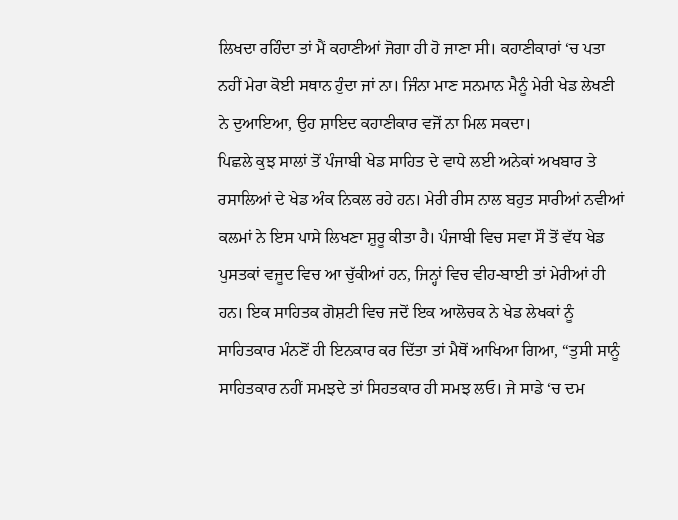ਲਿਖਦਾ ਰਹਿੰਦਾ ਤਾਂ ਮੈਂ ਕਹਾਣੀਆਂ ਜੋਗਾ ਹੀ ਹੋ ਜਾਣਾ ਸੀ। ਕਹਾਣੀਕਾਰਾਂ ‘ਚ ਪਤਾ ਨਹੀਂ ਮੇਰਾ ਕੋਈ ਸਥਾਨ ਹੁੰਦਾ ਜਾਂ ਨਾ। ਜਿੰਨਾ ਮਾਣ ਸਨਮਾਨ ਮੈਨੂੰ ਮੇਰੀ ਖੇਡ ਲੇਖਣੀ ਨੇ ਦੁਆਇਆ, ਉਹ ਸ਼ਾਇਦ ਕਹਾਣੀਕਾਰ ਵਜੋਂ ਨਾ ਮਿਲ ਸਕਦਾ।
ਪਿਛਲੇ ਕੁਝ ਸਾਲਾਂ ਤੋਂ ਪੰਜਾਬੀ ਖੇਡ ਸਾਹਿਤ ਦੇ ਵਾਧੇ ਲਈ ਅਨੇਕਾਂ ਅਖਬਾਰ ਤੇ ਰਸਾਲਿਆਂ ਦੇ ਖੇਡ ਅੰਕ ਨਿਕਲ ਰਹੇ ਹਨ। ਮੇਰੀ ਰੀਸ ਨਾਲ ਬਹੁਤ ਸਾਰੀਆਂ ਨਵੀਆਂ ਕਲਮਾਂ ਨੇ ਇਸ ਪਾਸੇ ਲਿਖਣਾ ਸ਼ੁਰੂ ਕੀਤਾ ਹੈ। ਪੰਜਾਬੀ ਵਿਚ ਸਵਾ ਸੌ ਤੋਂ ਵੱਧ ਖੇਡ ਪੁਸਤਕਾਂ ਵਜੂਦ ਵਿਚ ਆ ਚੁੱਕੀਆਂ ਹਨ, ਜਿਨ੍ਹਾਂ ਵਿਚ ਵੀਹ-ਬਾਈ ਤਾਂ ਮੇਰੀਆਂ ਹੀ ਹਨ। ਇਕ ਸਾਹਿਤਕ ਗੋਸ਼ਟੀ ਵਿਚ ਜਦੋਂ ਇਕ ਆਲੋਚਕ ਨੇ ਖੇਡ ਲੇਖਕਾਂ ਨੂੰ ਸਾਹਿਤਕਾਰ ਮੰਨਣੋਂ ਹੀ ਇਨਕਾਰ ਕਰ ਦਿੱਤਾ ਤਾਂ ਮੈਥੋਂ ਆਖਿਆ ਗਿਆ, “ਤੁਸੀ ਸਾਨੂੰ ਸਾਹਿਤਕਾਰ ਨਹੀਂ ਸਮਝਦੇ ਤਾਂ ਸਿਹਤਕਾਰ ਹੀ ਸਮਝ ਲਓ। ਜੇ ਸਾਡੇ ‘ਚ ਦਮ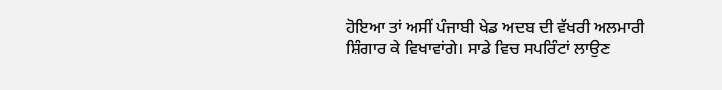ਹੋਇਆ ਤਾਂ ਅਸੀਂ ਪੰਜਾਬੀ ਖੇਡ ਅਦਬ ਦੀ ਵੱਖਰੀ ਅਲਮਾਰੀ ਸ਼ਿੰਗਾਰ ਕੇ ਵਿਖਾਵਾਂਗੇ। ਸਾਡੇ ਵਿਚ ਸਪਰਿੰਟਾਂ ਲਾਉਣ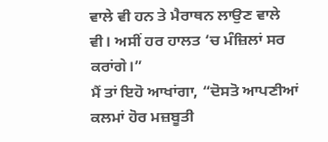ਵਾਲੇ ਵੀ ਹਨ ਤੇ ਮੈਰਾਥਨ ਲਾਉਣ ਵਾਲੇ ਵੀ। ਅਸੀਂ ਹਰ ਹਾਲਤ ‘ਚ ਮੰਜ਼ਿਲਾਂ ਸਰ ਕਰਾਂਗੇ।”
ਮੈਂ ਤਾਂ ਇਹੋ ਆਖਾਂਗਾ, “ਦੋਸਤੋ ਆਪਣੀਆਂ ਕਲਮਾਂ ਹੋਰ ਮਜ਼ਬੂਤੀ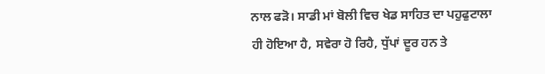ਨਾਲ ਫੜੋ। ਸਾਡੀ ਮਾਂ ਬੋਲੀ ਵਿਚ ਖੇਡ ਸਾਹਿਤ ਦਾ ਪਹੁਫੁਟਾਲਾ ਹੀ ਹੋਇਆ ਹੈ, ਸਵੇਰਾ ਹੋ ਰਿਹੈ, ਧੁੱਪਾਂ ਦੂਰ ਹਨ ਤੇ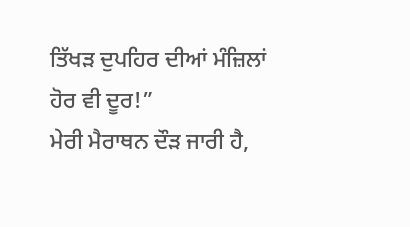ਤਿੱਖੜ ਦੁਪਹਿਰ ਦੀਆਂ ਮੰਜ਼ਿਲਾਂ ਹੋਰ ਵੀ ਦੂਰ!”
ਮੇਰੀ ਮੈਰਾਥਨ ਦੌੜ ਜਾਰੀ ਹੈ,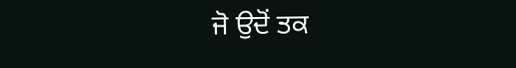ਜੋ ਉਦੋਂ ਤਕ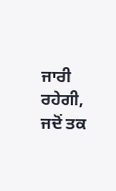ਜਾਰੀ ਰਹੇਗੀ, ਜਦੋਂ ਤਕ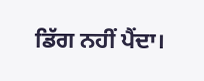ਡਿੱਗ ਨਹੀਂ ਪੈਂਦਾ।